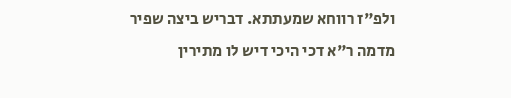ולפ"ז רווחא שמעתתא. דבריש ביצה שפיר מדמה ר"א דכי היכי דיש לו מתירין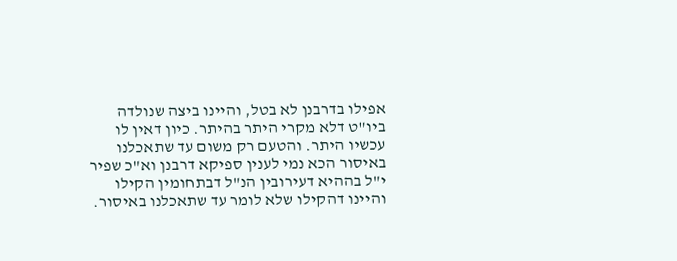אפילו בדרבנן לא בטל, והיינו ביצה שנולדה ביו"ט דלא מקרי היתר בהיתר. כיון דאין לו עכשיו היתר. והטעם רק משום עד שתאכלנו באיסור הכא נמי לענין ספיקא דרבנן וא"כ שפיר י"ל בההיא דעירובין הנ"ל דבתחומין הקילו והיינו דהקילו שלא לומר עד שתאכלנו באיסור.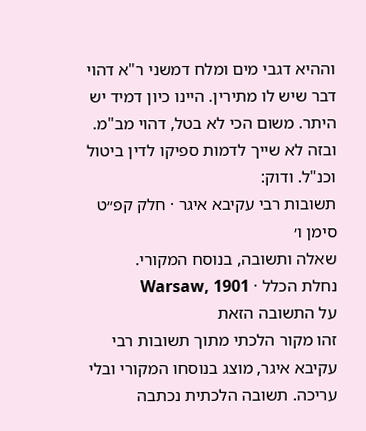וההיא דגבי מים ומלח דמשני ר"א דהוי דבר שיש לו מתירין. היינו כיון דמיד יש היתר. משום הכי לא בטל, דהוי מב"מ. ובזה לא שייך לדמות ספיקו לדין ביטול וכנ"ל. ודוק:
תשובות רבי עקיבא איגר · חלק קפ״ט סימן ו׳
שאלה ותשובה, בנוסח המקורי.
נחלת הכלל · Warsaw, 1901
על התשובה הזאת
זהו מקור הלכתי מתוך תשובות רבי עקיבא איגר, מוצג בנוסחו המקורי ובלי עריכה. תשובה הלכתית נכתבה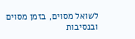לשואל מסוים, בזמן מסוים ובנסיבות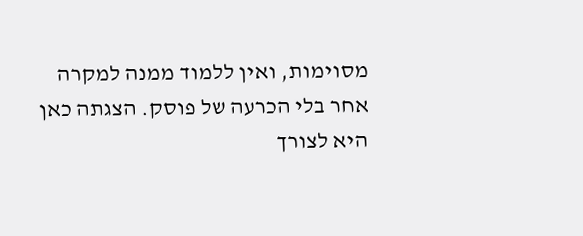מסוימות, ואין ללמוד ממנה למקרה אחר בלי הכרעה של פוסק. הצגתה כאן היא לצורך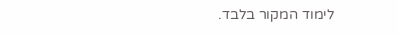לימוד המקור בלבד.